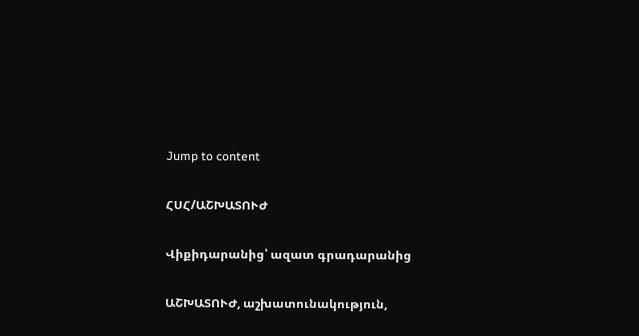Jump to content

ՀՍՀ/ԱՇԽԱՏՈՒԺ

Վիքիդարանից՝ ազատ գրադարանից

ԱՇԽԱՏՈՒԺ, աշխատունակություն,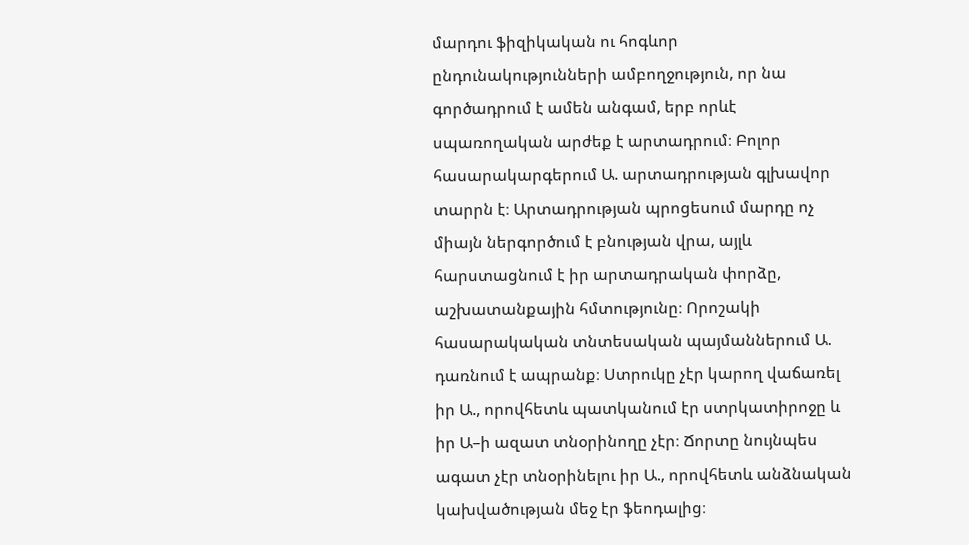մարդու ֆիզիկական ու հոգևոր ընդունակությունների ամբողջություն, որ նա գործադրում է ամեն անգամ, երբ որևէ սպառողական արժեք է արտադրում։ Բոլոր հասարակարգերում Ա. արտադրության գլխավոր տարրն է։ Արտադրության պրոցեսում մարդը ոչ միայն ներգործում է բնության վրա, այլև հարստացնում է իր արտադրական փորձը, աշխատանքային հմտությունը։ Որոշակի հասարակական տնտեսական պայմաններում Ա. դառնում է ապրանք։ Ստրուկը չէր կարող վաճառել իր Ա., որովհետև պատկանում էր ստրկատիրոջը և իր Ա–ի ազատ տնօրինողը չէր։ Ճորտը նույնպես ագատ չէր տնօրինելու իր Ա., որովհետև անձնական կախվածության մեջ էր ֆեոդալից։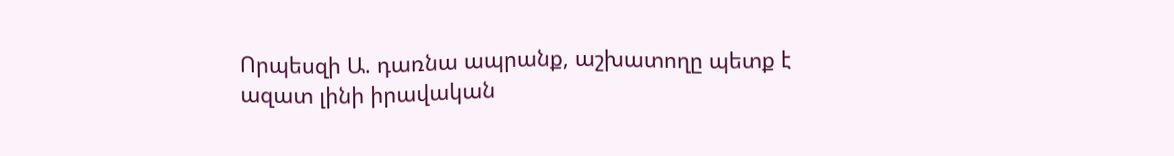Որպեսզի Ա. դառնա ապրանք, աշխատողը պետք է ազատ լինի իրավական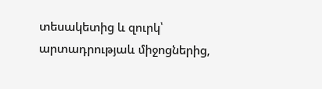տեսակետից և զուրկ՝ արտադրությաև միջոցներից,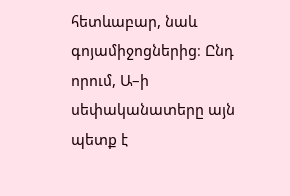հետևաբար, նաև գոյամիջոցներից։ Ընդ որում, Ա–ի սեփականատերը այն պետք է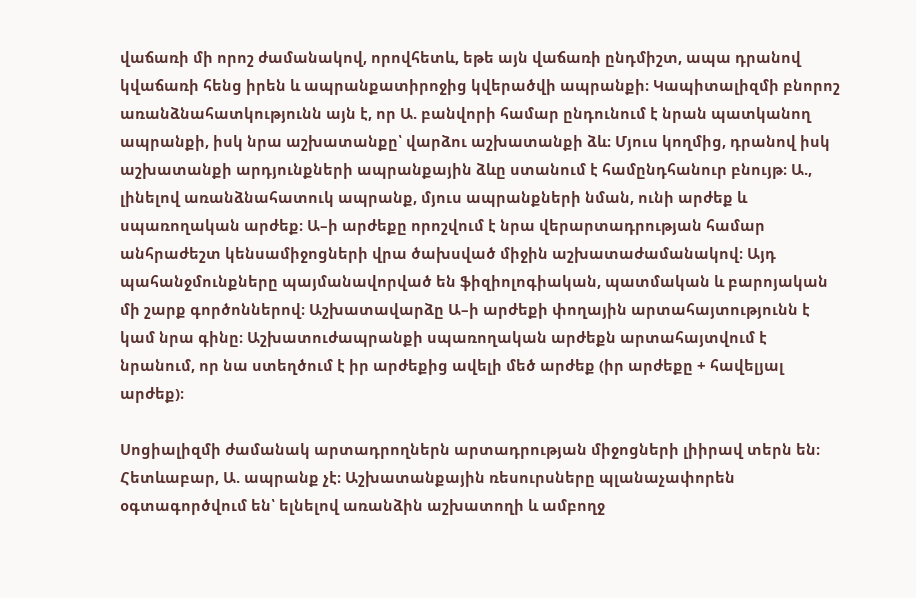վաճառի մի որոշ ժամանակով, որովհետև, եթե այն վաճառի ընդմիշտ, ապա դրանով կվաճառի հենց իրեն և ապրանքատիրոջից կվերածվի ապրանքի։ Կապիտալիզմի բնորոշ առանձնահատկությունն այն է, որ Ա. բանվորի համար ընդունում է նրան պատկանող ապրանքի, իսկ նրա աշխատանքը՝ վարձու աշխատանքի ձև։ Մյուս կողմից, դրանով իսկ աշխատանքի արդյունքների ապրանքային ձևը ստանում է համընդհանուր բնույթ։ Ա., լինելով առանձնահատուկ ապրանք, մյուս ապրանքների նման, ունի արժեք և սպառողական արժեք։ Ա–ի արժեքը որոշվում է նրա վերարտադրության համար անհրաժեշտ կենսամիջոցների վրա ծախսված միջին աշխատաժամանակով։ Այդ պահանջմունքները պայմանավորված են ֆիզիոլոգիական, պատմական և բարոյական մի շարք գործոններով։ Աշխատավարձը Ա–ի արժեքի փողային արտահայտությունն է կամ նրա գինը։ Աշխատուժապրանքի սպառողական արժեքն արտահայտվում է նրանում, որ նա ստեղծում է իր արժեքից ավելի մեծ արժեք (իր արժեքը + հավելյալ արժեք)։

Սոցիալիզմի ժամանակ արտադրողներն արտադրության միջոցների լիիրավ տերն են։ Հետևաբար, Ա. ապրանք չէ։ Աշխատանքային ռեսուրսները պլանաչափորեն օգտագործվում են՝ ելնելով առանձին աշխատողի և ամբողջ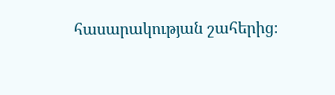հասարակության շահերից։